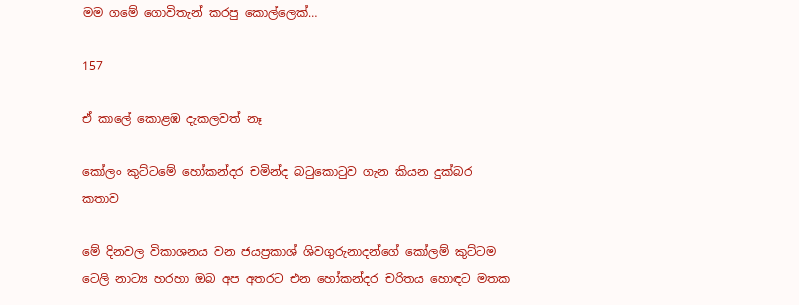මම ගමේ ගොවිතැන් කරපු කොල්ලෙක්…

157

ඒ කාලේ කොළඹ දැකලවත් නෑ

කෝලං කුට්ටමේ හෝකන්දර චමින්ද බටුකොටුව ගැන කියන දුක්බර කතාව

මේ දිනවල විකාශනය වන ජයප්‍රකාශ් ශිවගුරුනාදන්ගේ කෝලම් කුට්ටම ටෙලි නාට්‍ය හරහා ඔබ අප අතරට එන හෝකන්දර චරිතය හොඳට මතක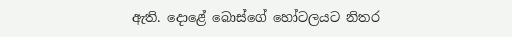ඇති. දොළේ බොස්ගේ හෝටලයට නිතර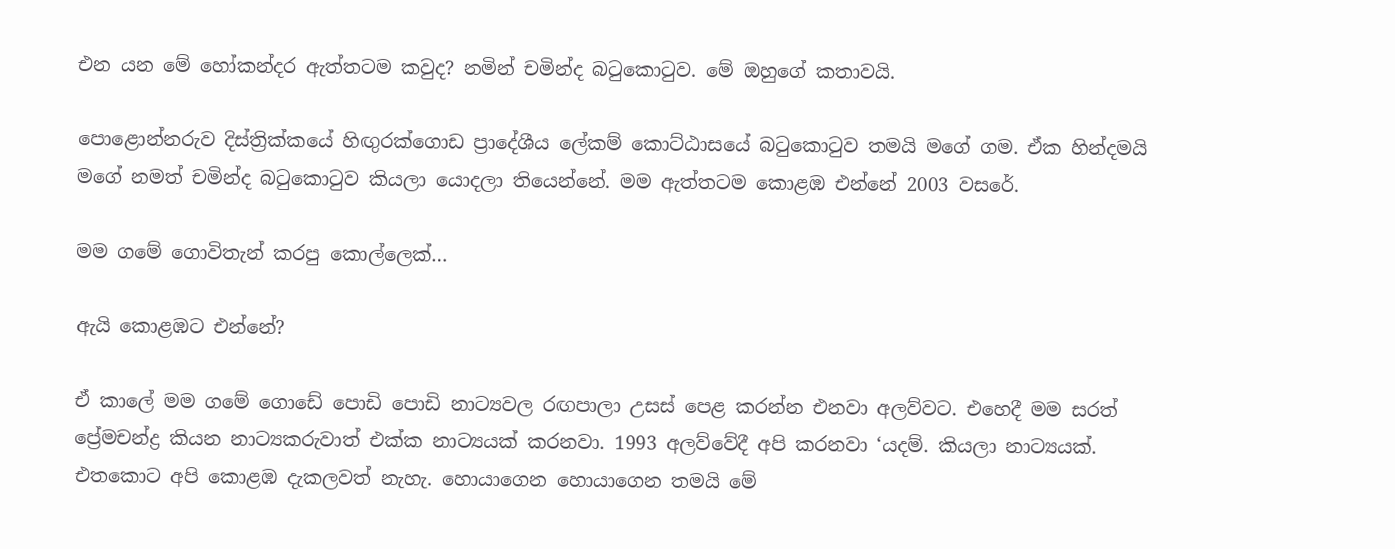එන යන මේ හෝකන්දර ඇත්තටම කවුද? නමින් චමින්ද බටුකොටුව. මේ ඔහුගේ කතාවයි.

පොළොන්නරුව දිස්ත්‍රික්කයේ හිඟුරක්ගොඩ ප්‍රාදේශීය ලේකම් කොට්ඨාසයේ බටුකොටුව තමයි මගේ ගම. ඒක හින්දමයි මගේ නමත් චමින්ද බටුකොටුව කියලා යොදලා තියෙන්නේ. මම ඇත්තටම කොළඹ එන්නේ 2003 වසරේ.

මම ගමේ ගොවිතැන් කරපු කොල්ලෙක්…

ඇයි කොළඹට එන්නේ?

ඒ කාලේ මම ගමේ ගොඩේ පොඩි පොඩි නාට්‍යවල රඟපාලා උසස් පෙළ කරන්න එනවා අලව්වට. එහෙදී මම සරත් ප්‍රේමචන්ද්‍ර කියන නාට්‍යකරුවාත් එක්ක නාට්‍යයක් කරනවා. 1993 අලව්වේදී අපි කරනවා ‘යදම්. කියලා නාට්‍යයක්. එතකොට අපි කොළඹ දැකලවත් නැහැ. හොයාගෙන හොයාගෙන තමයි මේ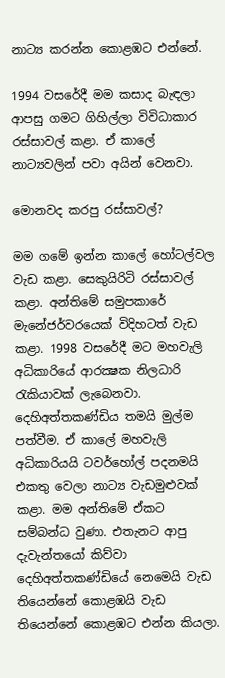නාට්‍ය කරන්න කොළඹට එන්නේ.

1994 වසරේදී මම කසාද බැඳලා ආපසු ගමට ගිහිල්ලා විවිධාකාර රස්සාවල් කළා. ඒ කාලේ නාට්‍යවලින් පවා අයින් වෙනවා.

මොනවද කරපු රස්සාවල්?

මම ගමේ ඉන්න කාලේ හෝටල්වල වැඩ කළා. සෙකුයිරිටි රස්සාවල් කළා. අන්තිමේ සමුපකාරේ මැනේජර්වරයෙක් විදිහටත් වැඩ කළා. 1998 වසරේදී මට මහවැලි අධිකාරියේ ආරක්‍ෂක නිලධාරි රැකියාවක් ලැබෙනවා. දෙහිඅත්තකණ්ඩිය තමයි මුල්ම පත්වීම. ඒ කාලේ මහවැලි අධිකාරියයි ටවර්හෝල් පදනමයි එකතු වෙලා නාට්‍ය වැඩමුළුවක් කළා. මම අන්තිමේ ඒකට සම්බන්ධ වුණා. එතැනට ආපු දැවැන්තයෝ කිව්වා දෙහිඅත්තකණ්ඩියේ නෙමෙයි වැඩ තියෙන්නේ කොළඹයි වැඩ තියෙන්නේ කොළඹට එන්න කියලා.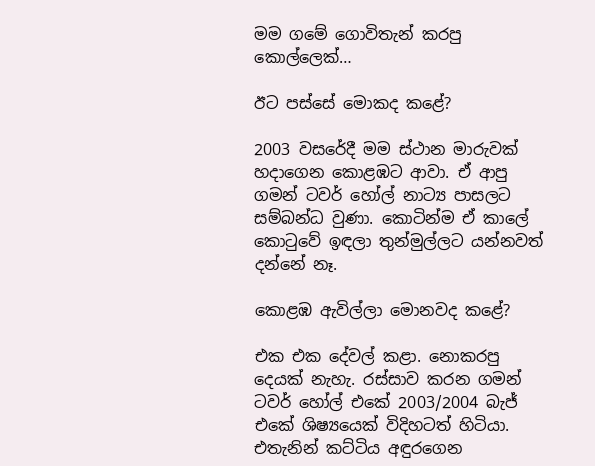මම ගමේ ගොවිතැන් කරපු කොල්ලෙක්…

ඊට පස්සේ මොකද කළේ?

2003 වසරේදී මම ස්ථාන මාරුවක් හදාගෙන කොළඹට ආවා. ඒ ආපු ගමන් ටවර් හෝල් නාට්‍ය පාසලට සම්බන්ධ වුණා. කොටින්ම ඒ කාලේ කොටුවේ ඉඳලා තුන්මුල්ලට යන්නවත් දන්නේ නෑ.

කොළඹ ඇවිල්ලා මොනවද කළේ?

එක එක දේවල් කළා. නොකරපු දෙයක් නැහැ. රස්සාව කරන ගමන් ටවර් හෝල් එකේ 2003/2004 බැජ් එකේ ශිෂ්‍යයෙක් විදිහටත් හිටියා. එතැනින් කට්ටිය අඳුරගෙන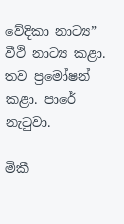වේදිකා නාට්‍ය” වීථි නාට්‍ය කළා. තව ප්‍රමෝෂන් කළා. පාරේ නැටුවා.

මිකී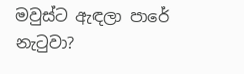මවුස්ට ඇඳලා පාරේ නැටුවා?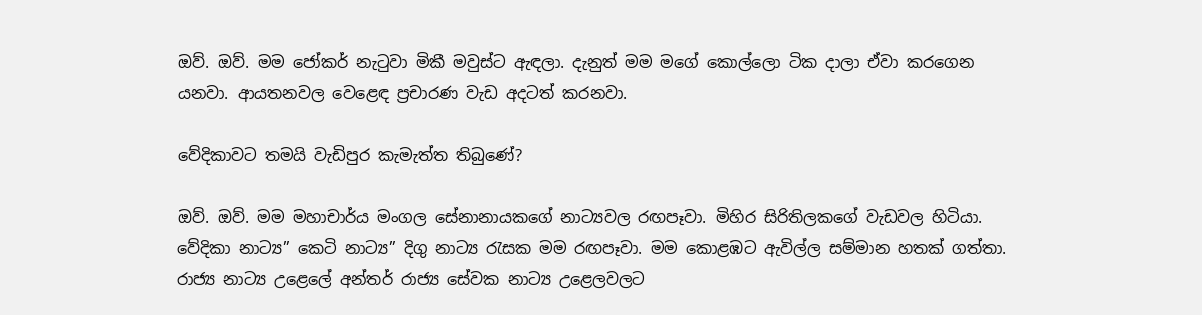ඔව්. ඔව්. මම ජෝකර් නැටුවා මිකී මවුස්ට ඇඳලා. දැනුත් මම මගේ කොල්ලො ටික දාලා ඒවා කරගෙන යනවා. ආයතනවල වෙළෙඳ ප්‍රචාරණ වැඩ අදටත් කරනවා.

වේදිකාවට තමයි වැඩිපුර කැමැත්ත තිබුණේ?

ඔව්. ඔව්. මම මහාචාර්ය මංගල සේනානායකගේ නාට්‍යවල රඟපෑවා. මිහිර සිරිතිලකගේ වැඩවල හිටියා. වේදිකා නාට්‍ය” කෙටි නාට්‍ය” දිගු නාට්‍ය රැසක මම රඟපෑවා. මම කොළඹට ඇවිල්ල සම්මාන හතක් ගත්තා. රාජ්‍ය නාට්‍ය උළෙලේ අන්තර් රාජ්‍ය සේවක නාට්‍ය උළෙලවලට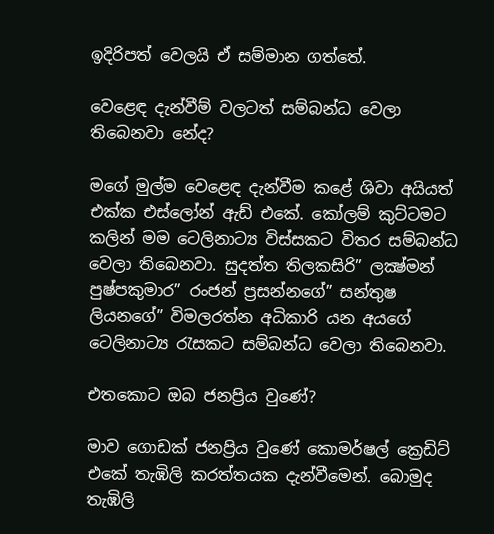ඉදිරිපත් වෙලයි ඒ සම්මාන ගත්තේ.

වෙළෙඳ දැන්වීම් වලටත් සම්බන්ධ වෙලා තිබෙනවා නේද?

මගේ මුල්ම වෙළෙඳ දැන්වීම කළේ ශිවා අයියත් එක්ක එස්ලෝන් ඇඩ් එකේ. කෝලම් කුට්ටමට කලින් මම ටෙලිනාට්‍ය විස්සකට විතර සම්බන්ධ වෙලා තිබෙනවා. සුදත්ත තිලකසිරි” ලක්‍ෂ්මන් පුෂ්පකුමාර” රංජන් ප්‍රසන්නගේ” සන්තුෂ ලියනගේ” විමලරත්න අධිකාරි යන අයගේ ටෙලිනාට්‍ය රැසකට සම්බන්ධ වෙලා තිබෙනවා.

එතකොට ඔබ ජනප්‍රිය වුණේ?

මාව ගොඩක් ජනප්‍රිය වුණේ කොමර්ෂල් ක්‍රෙඩිට් එකේ තැඹිලි කරත්තයක දැන්වීමෙන්. බොමුද තැඹිලි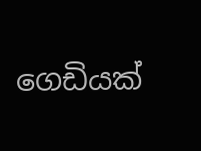ගෙඩියක්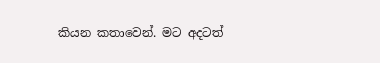කියන කතාවෙන්. මට අදටත්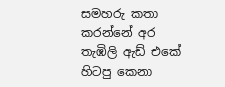සමහරු කතා කරන්නේ අර තැඹිලි ඇඩ් එකේ හිටපු කෙනා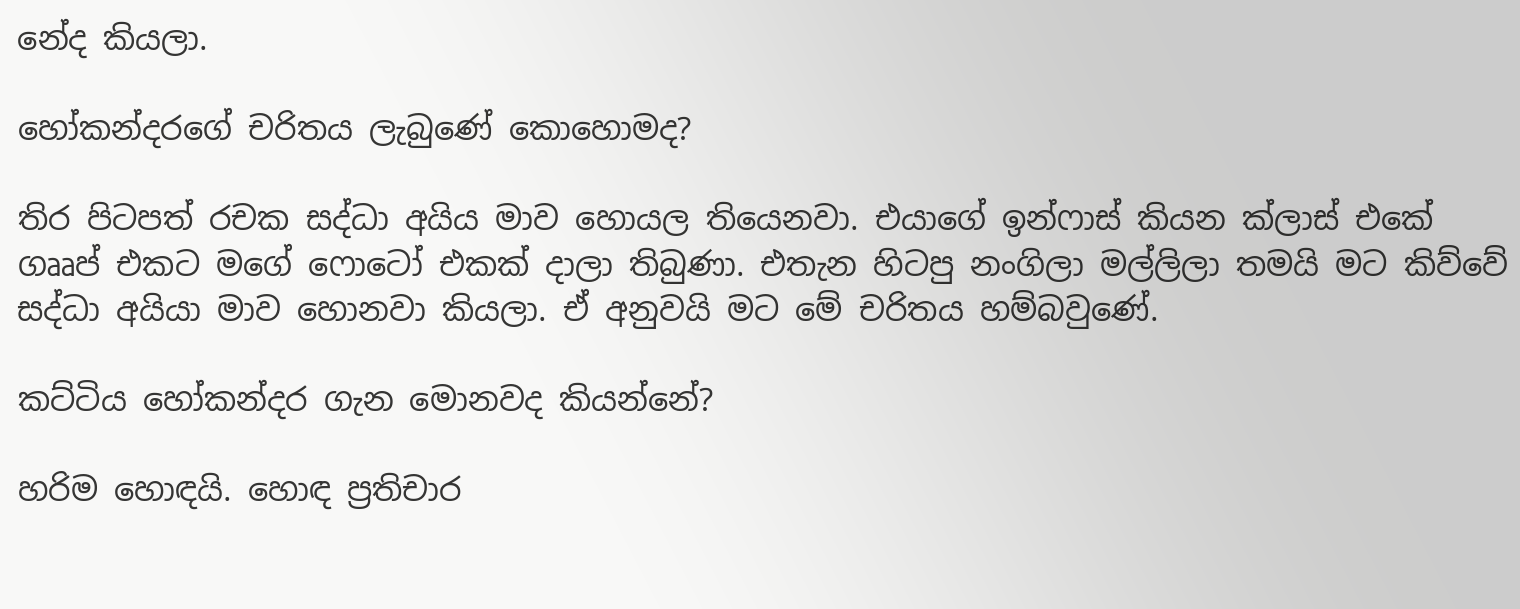නේද කියලා.

හෝකන්දරගේ චරිතය ලැබුණේ කොහොමද?

තිර පිටපත් රචක සද්ධා අයිය මාව හොයල තියෙනවා. එයාගේ ඉන්ෆාස් කියන ක්ලාස් එකේ ගෲප් එකට මගේ ෆොටෝ එකක් දාලා තිබුණා. එතැන හිටපු නංගිලා මල්ලිලා තමයි මට කිව්වේ සද්ධා අයියා මාව හොනවා කියලා. ඒ අනුවයි මට මේ චරිතය හම්බවුණේ.

කට්ටිය හෝකන්දර ගැන මොනවද කියන්නේ?

හරිම හොඳයි. හොඳ ප්‍රතිචාර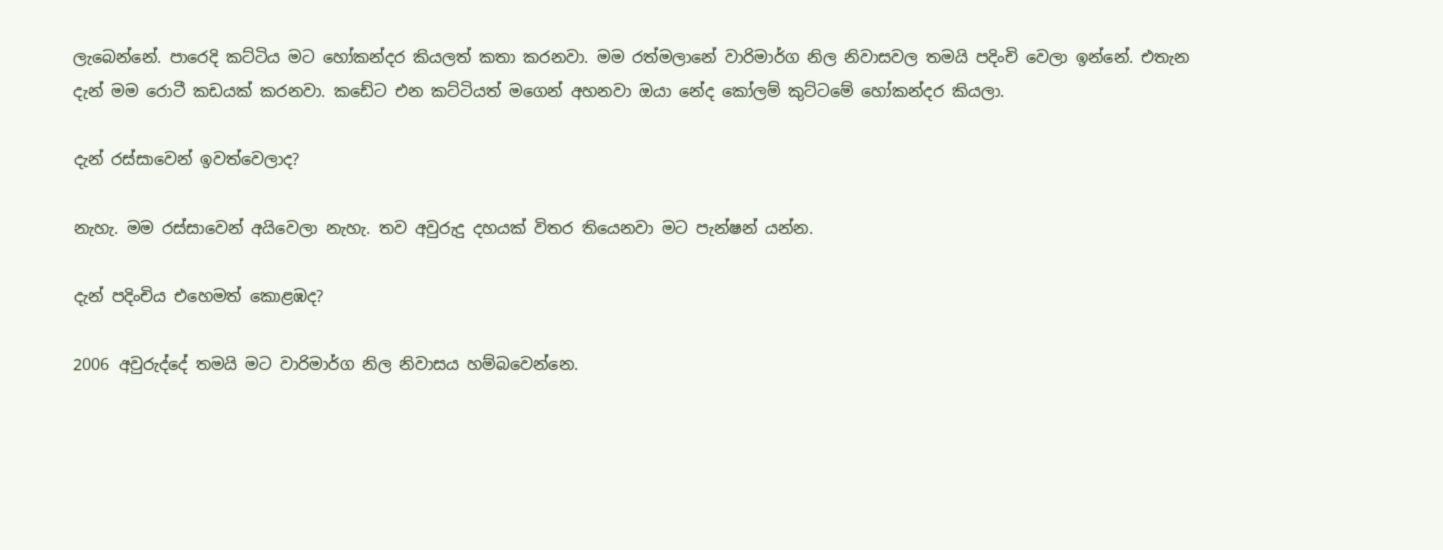ලැබෙන්නේ. පාරෙදි කට්ටිය මට හෝකන්දර කියලත් කතා කරනවා. මම රත්මලානේ වාරිමාර්ග නිල නිවාසවල තමයි පදිංචි වෙලා ඉන්නේ. එතැන දැන් මම රොටී කඩයක් කරනවා. කඩේට එන කට්ටියත් මගෙන් අහනවා ඔයා නේද කෝලම් කුට්ටමේ හෝකන්දර කියලා.

දැන් රස්සාවෙන් ඉවත්වෙලාද?

නැහැ. මම රස්සාවෙන් අයිවෙලා නැහැ. තව අවුරුදු දහයක් විතර තියෙනවා මට පැන්ෂන් යන්න.

දැන් පදිංචිය එහෙමත් කොළඹද?

2006 අවුරුද්දේ තමයි මට වාරිමාර්ග නිල නිවාසය හම්බවෙන්නෙ.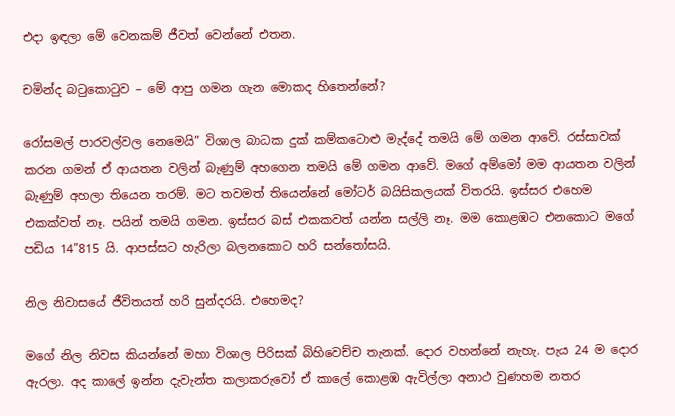එදා ඉඳලා මේ වෙනකම් ජීවත් වෙන්නේ එතන.

චමින්ද බටුකොටුව – මේ ආපු ගමන ගැන මොකද හිතෙන්නේ?

රෝසමල් පාරවල්වල නෙමෙයි” විශාල බාධක දුක් කම්කටොළු මැද්දේ තමයි මේ ගමන ආවේ. රස්සාවක් කරන ගමන් ඒ ආයතන වලින් බැණුම් අහගෙන තමයි මේ ගමන ආවේ. මගේ අම්මෝ මම ආයතන වලින් බැණුම් අහලා තියෙන තරම්. මට තවමත් තියෙන්නේ මෝටර් බයිසිකලයක් විතරයි. ඉස්සර එහෙම එකක්වත් නෑ. පයින් තමයි ගමන. ඉස්සර බස් එකකවත් යන්න සල්ලි නෑ. මම කොළඹට එනකොට මගේ පඩිය 14”815 යි. ආපස්සට හැරිලා බලනකොට හරි සන්තෝසයි.

නිල නිවාසයේ ජීවිතයත් හරි සුන්දරයි. එහෙමද?

මගේ නිල නිවස කියන්නේ මහා විශාල පිරිසක් බිහිවෙච්ච තැනක්. දොර වහන්නේ නැහැ. පැය 24 ම දොර ඇරලා. අද කාලේ ඉන්න දැවැන්ත කලාකරුවෝ ඒ කාලේ කොළඹ ඇවිල්ලා අනාථ වුණහම නතර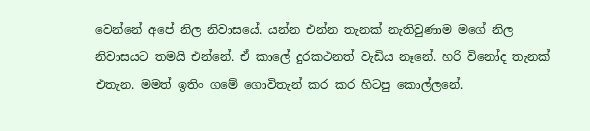වෙන්නේ අපේ නිල නිවාසයේ. යන්න එන්න තැනක් නැතිවුණාම මගේ නිල නිවාසයට තමයි එන්නේ. ඒ කාලේ දුරකථනත් වැඩිය නෑනේ. හරි විනෝද තැනක් එතැන. මමත් ඉතිං ගමේ ගොවිතැන් කර කර හිටපු කොල්ලනේ.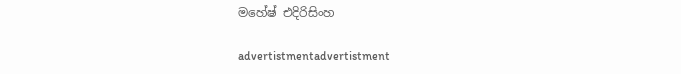මහේෂ් එදිරිසිංහ

advertistmentadvertistment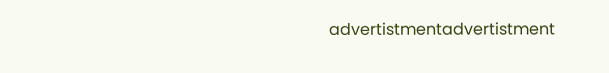advertistmentadvertistment